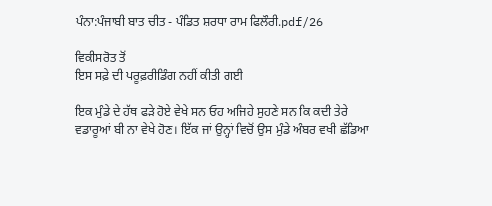ਪੰਨਾ:ਪੰਜਾਬੀ ਬਾਤ ਚੀਤ - ਪੰਡਿਤ ਸ਼ਰਧਾ ਰਾਮ ਫਿਲੌਰੀ.pdf/26

ਵਿਕੀਸਰੋਤ ਤੋਂ
ਇਸ ਸਫ਼ੇ ਦੀ ਪਰੂਫ਼ਰੀਡਿੰਗ ਨਹੀਂ ਕੀਤੀ ਗਈ

ਇਕ ਮੁੰਡੇ ਦੇ ਹੱਥ ਫੜੇ ਹੋਏ ਵੇਖੇ ਸਨ ਓਹ ਅਜਿਹੇ ਸੁਹਣੇ ਸਨ ਕਿ ਕਦੀ ਤੇਰੇ ਵਡਾਰੂਆਂ ਬੀ ਨਾ ਵੇਖੇ ਹੋਣ। ਇੱਕ ਜਾਂ ਉਨ੍ਹਾਂ ਵਿਚੋਂ ਉਸ ਮੁੰਡੇ ਅੰਬਰ ਵਖੀ ਛੱਡਿਆ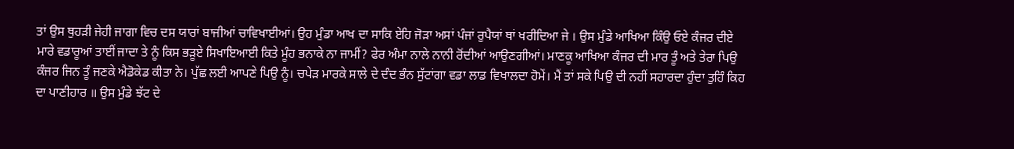ਤਾਂ ਉਸ ਥੁਹੜੀ ਜੇਹੀ ਜਾਗਾ ਵਿਚ ਦਸ ਯਾਰਾਂ ਬਾਜੀਆਂ ਚਾਵਿਖਾਈਆਂ। ਉਹ ਮੁੰਡਾ ਆਖ ਦਾ ਸਾਕਿ ਏਹਿ ਜੋੜਾ ਅਸਾਂ ਪੰਜਾਂ ਰੁਪੈਯਾਂ ਥਾਂ ਖਰੀਦਿਆ ਜੇ । ਉਸ ਮੁੰਡੇ ਆਖਿਆ ਕਿੰਉ ਓਏ ਕੰਜਰ ਦੀਏ ਮਾਰੇ ਵਡਾਰੂਆਂ ਤਾਈਂ ਜਾਦਾ ਤੇ ਨੂੰ ਕਿਸ ਭੜੂਏ ਸਿਖਾਇਆਈ ਕਿਤੇ ਮੂੰਹ ਭਨਾਕੇ ਨਾ ਜਾਮੀਂ? ਫੇਰ ਅੰਮਾ ਨਾਲੇ ਨਾਨੀ ਰੋਂਦੀਆਂ ਆਉਣਗੀਆਂ। ਮਾਣਕੂ ਆਖਿਆ ਕੰਜਰ ਦੀ ਮਾਰ ਤੂੰ ਅਤੇ ਤੇਰਾ ਪਿਉ ਕੰਜਰ ਜਿਨ ਤੂੰ ਜਣਕੇ ਐਡੋਕੇਡ ਕੀਤਾ ਨੇ। ਪੁੱਛ ਲਈ ਆਪਣੇ ਪਿਉ ਨੂੰ। ਚਪੇੜ ਮਾਰਕੇ ਸਾਲੇ ਦੇ ਦੰਦ ਭੰਨ ਸੁੱਟਾਂਗਾ ਵਡਾ ਲਾਡ ਵਿਖਾਲਦਾ ਹੋਮੇਂ। ਮੈਂ ਤਾਂ ਸਕੇ ਪਿਉ ਦੀ ਨਹੀਂ ਸਹਾਰਦਾ ਹੁੰਦਾ ਤੁਹਿੰ ਕਿਹ ਦਾ ਪਾਣੀਹਾਰ ॥ ਉਸ ਮੁੰਡੇ ਝੱਟ ਦੇ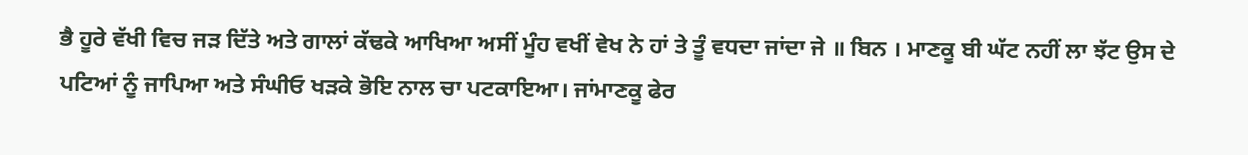ਭੈ ਹੂਰੇ ਵੱਖੀ ਵਿਚ ਜੜ ਦਿੱਤੇ ਅਤੇ ਗਾਲਾਂ ਕੱਢਕੇ ਆਖਿਆ ਅਸੀਂ ਮੂੰਹ ਵਖੀਂ ਵੇਖ ਨੇ ਹਾਂ ਤੇ ਤੂੰ ਵਧਦਾ ਜਾਂਦਾ ਜੇ ॥ ਬਿਨ । ਮਾਣਕੂ ਬੀ ਘੱਟ ਨਹੀਂ ਲਾ ਝੱਟ ਉਸ ਦੇ ਪਟਿਆਂ ਨੂੰ ਜਾਪਿਆ ਅਤੇ ਸੰਘੀਓ ਖੜਕੇ ਭੋਇ ਨਾਲ ਚਾ ਪਟਕਾਇਆ। ਜਾਂਮਾਣਕੂ ਫੇਰ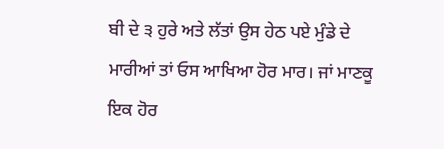ਬੀ ਦੇ ੩ ਹੁਰੇ ਅਤੇ ਲੱਤਾਂ ਉਸ ਹੇਠ ਪਏ ਮੁੰਡੇ ਦੇ ਮਾਰੀਆਂ ਤਾਂ ਓਸ ਆਖਿਆ ਹੋਰ ਮਾਰ। ਜਾਂ ਮਾਣਕੂ ਇਕ ਹੋਰ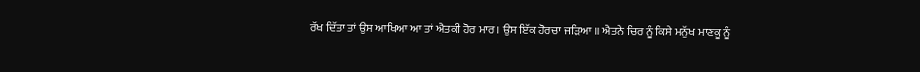ਰੱਖ ਦਿੱਤਾ ਤਾਂ ਉਸ ਆਖਿਆ ਆ ਤਾਂ ਐਤਕੀ ਹੋਰ ਮਾਰ। ਉਸ ਇੱਕ ਹੋਰਚਾ ਜੜਿਆ ॥ ਐਤਨੇ ਚਿਰ ਨੂੰ ਕਿਸੇ ਮਨੁੱਖ ਮਾਣਕੂ ਨੂੰ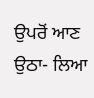ਉਪਰੋਂ ਆਣ ਉਠਾ- ਲਿਆ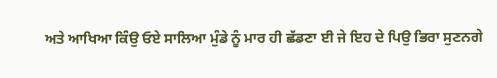ਅਤੇ ਆਖਿਆ ਕਿੰਉ ਓਏ ਸਾਲਿਆ ਮੁੰਡੇ ਨੂੰ ਮਾਰ ਹੀ ਛੱਡਣਾ ਈ ਜੇ ਇਹ ਦੇ ਪਿਉ ਭਿਰਾ ਸੁਣਨਗੇ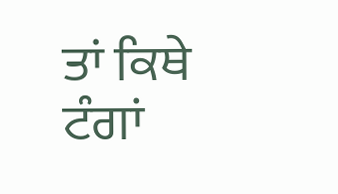ਤਾਂ ਕਿਥੇ ਟੰਗਾਂ